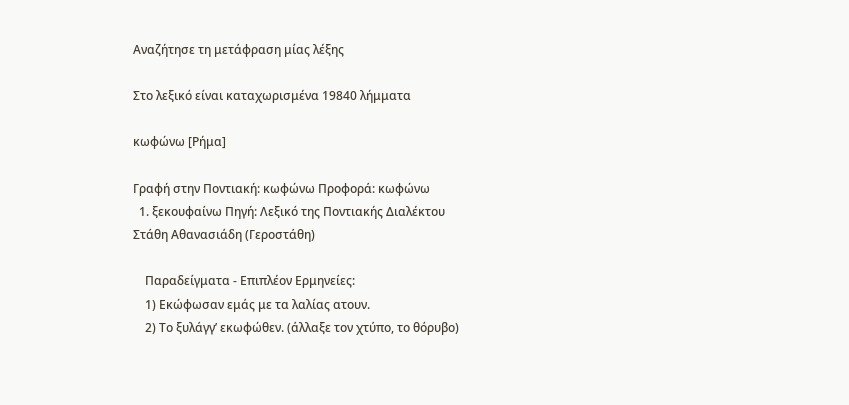Αναζήτησε τη μετάφραση μίας λέξης

Στο λεξικό είναι καταχωρισμένα 19840 λήμματα

κωφώνω [Ρήμα]

Γραφή στην Ποντιακή: κωφώνω Προφορά: κωφώνω
  1. ξεκουφαίνω Πηγή: Λεξικό της Ποντιακής Διαλέκτου Στάθη Αθανασιάδη (Γεροστάθη)

    Παραδείγματα - Επιπλέον Ερμηνείες:
    1) Εκώφωσαν εμάς με τα λαλίας ατουν.
    2) Το ξυλάγγ’ εκωφώθεν. (άλλαξε τον χτύπο, το θόρυβο)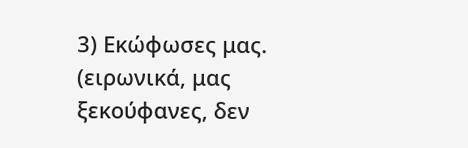3) Εκώφωσες μας. (ειρωνικά, μας ξεκούφανες, δεν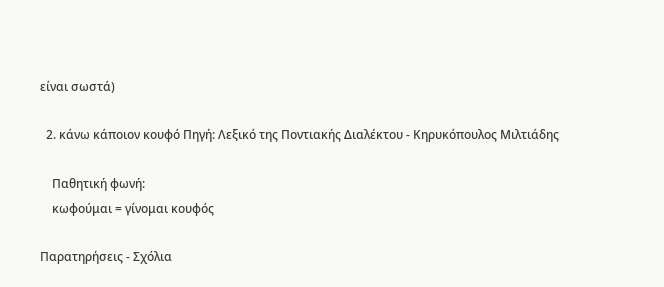είναι σωστά)

  2. κάνω κάποιον κουφό Πηγή: Λεξικό της Ποντιακής Διαλέκτου - Κηρυκόπουλος Μιλτιάδης

    Παθητική φωνή:
    κωφούμαι = γίνομαι κουφός

Παρατηρήσεις - Σχόλια